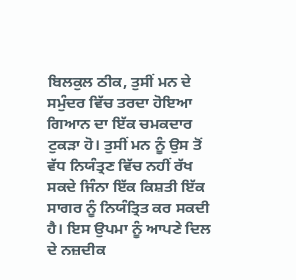ਬਿਲਕੁਲ ਠੀਕ, ਤੁਸੀਂ ਮਨ ਦੇ ਸਮੁੰਦਰ ਵਿੱਚ ਤਰਦਾ ਹੋਇਆ ਗਿਆਨ ਦਾ ਇੱਕ ਚਮਕਦਾਰ ਟੁਕੜਾ ਹੋ। ਤੁਸੀਂ ਮਨ ਨੂੰ ਉਸ ਤੋਂ ਵੱਧ ਨਿਯੰਤ੍ਰਣ ਵਿੱਚ ਨਹੀਂ ਰੱਖ ਸਕਦੇ ਜਿੰਨਾ ਇੱਕ ਕਿਸ਼ਤੀ ਇੱਕ ਸਾਗਰ ਨੂੰ ਨਿਯੰਤ੍ਰਿਤ ਕਰ ਸਕਦੀ ਹੈ। ਇਸ ਉਪਮਾ ਨੂੰ ਆਪਣੇ ਦਿਲ ਦੇ ਨਜ਼ਦੀਕ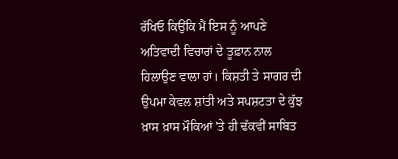ਰੱਖਿਓ ਕਿਉਂਕਿ ਮੈਂ ਇਸ ਨੂੰ ਆਪਣੇ ਅਤਿਵਾਦੀ ਵਿਚਾਰਾਂ ਦੇ ਤੂਫ਼ਾਨ ਨਾਲ ਹਿਲਾਉਣ ਵਾਲਾ ਹਾਂ। ਕਿਸ਼ਤੀ ਤੇ ਸਾਗਰ ਦੀ ਉਪਮਾ ਕੇਵਲ ਸ਼ਾਂਤੀ ਅਤੇ ਸਪਸ਼ਟਤਾ ਦੇ ਕੁੱਝ ਖ਼ਾਸ ਖ਼ਾਸ ਮੌਕਿਆਂ 'ਤੇ ਹੀ ਢੱਕਵੀਂ ਸਾਬਿਤ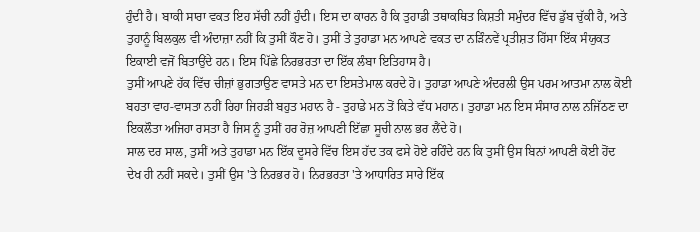ਹੁੰਦੀ ਹੈ। ਬਾਕੀ ਸਾਰਾ ਵਕਤ ਇਹ ਸੱਚੀ ਨਹੀਂ ਹੁੰਦੀ। ਇਸ ਦਾ ਕਾਰਨ ਹੈ ਕਿ ਤੁਹਾਡੀ ਤਥਾਕਥਿਤ ਕਿਸ਼ਤੀ ਸਮੁੰਦਰ ਵਿੱਚ ਡੁੱਬ ਚੁੱਕੀ ਹੈ, ਅਤੇ ਤੁਹਾਨੂੰ ਬਿਲਕੁਲ ਵੀ ਅੰਦਾਜ਼ਾ ਨਹੀਂ ਕਿ ਤੁਸੀਂ ਕੌਣ ਹੋ। ਤੁਸੀਂ ਤੇ ਤੁਹਾਡਾ ਮਨ ਆਪਣੇ ਵਕਤ ਦਾ ਨੜਿੰਨਵੇਂ ਪ੍ਰਤੀਸ਼ਤ ਹਿੱਸਾ ਇੱਕ ਸੰਯੁਕਤ ਇਕਾਈ ਵਜੋਂ ਬਿਤਾਉਂਦੇ ਹਨ। ਇਸ ਪਿੱਛੇ ਨਿਰਭਰਤਾ ਦਾ ਇੱਕ ਲੰਬਾ ਇਤਿਹਾਸ ਹੈ।
ਤੁਸੀਂ ਆਪਣੇ ਹੱਕ ਵਿੱਚ ਚੀਜ਼ਾਂ ਭੁਗਤਾਉਣ ਵਾਸਤੇ ਮਨ ਦਾ ਇਸਤੇਮਾਲ ਕਰਦੇ ਹੋ। ਤੁਹਾਡਾ ਆਪਣੇ ਅੰਦਰਲੀ ਉਸ ਪਰਮ ਆਤਮਾ ਨਾਲ ਕੋਈ ਬਹਤਾ ਵਾਹ-ਵਾਸਤਾ ਨਹੀਂ ਰਿਹਾ ਜਿਹੜੀ ਬਹੁਤ ਮਹਾਨ ਹੈ - ਤੁਹਾਡੇ ਮਨ ਤੋਂ ਕਿਤੇ ਵੱਧ ਮਹਾਨ। ਤੁਹਾਡਾ ਮਨ ਇਸ ਸੰਸਾਰ ਨਾਲ ਨਜਿੱਠਣ ਦਾ ਇਕਲੌਤਾ ਅਜਿਹਾ ਰਸਤਾ ਹੈ ਜਿਸ ਨੂੰ ਤੁਸੀਂ ਹਰ ਰੋਜ਼ ਆਪਣੀ ਇੱਛਾ ਸੂਚੀ ਨਾਲ ਭਰ ਲੈਂਦੇ ਹੋ।
ਸਾਲ ਦਰ ਸਾਲ, ਤੁਸੀਂ ਅਤੇ ਤੁਹਾਡਾ ਮਨ ਇੱਕ ਦੂਸਰੇ ਵਿੱਚ ਇਸ ਹੱਦ ਤਕ ਫਸੇ ਹੋਏ ਰਹਿੰਦੇ ਹਨ ਕਿ ਤੁਸੀਂ ਉਸ ਬਿਨਾਂ ਆਪਣੀ ਕੋਈ ਹੋਂਦ ਦੇਖ ਹੀ ਨਹੀਂ ਸਕਦੇ। ਤੁਸੀਂ ਉਸ 'ਤੇ ਨਿਰਭਰ ਹੋ। ਨਿਰਭਰਤਾ 'ਤੇ ਆਧਾਰਿਤ ਸਾਰੇ ਇੱਕ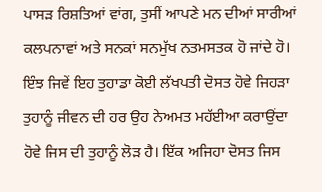ਪਾਸੜ ਰਿਸ਼ਤਿਆਂ ਵਾਂਗ, ਤੁਸੀਂ ਆਪਣੇ ਮਨ ਦੀਆਂ ਸਾਰੀਆਂ ਕਲਪਨਾਵਾਂ ਅਤੇ ਸਨਕਾਂ ਸਨਮੁੱਖ ਨਤਮਸਤਕ ਹੋ ਜਾਂਦੇ ਹੋ। ਇੰਝ ਜਿਵੇਂ ਇਹ ਤੁਹਾਡਾ ਕੋਈ ਲੱਖਪਤੀ ਦੋਸਤ ਹੋਵੇ ਜਿਹੜਾ ਤੁਹਾਨੂੰ ਜੀਵਨ ਦੀ ਹਰ ਉਹ ਨੇਅਮਤ ਮਹੱਈਆ ਕਰਾਉਂਦਾ ਹੋਵੇ ਜਿਸ ਦੀ ਤੁਹਾਨੂੰ ਲੋੜ ਹੈ। ਇੱਕ ਅਜਿਹਾ ਦੋਸਤ ਜਿਸ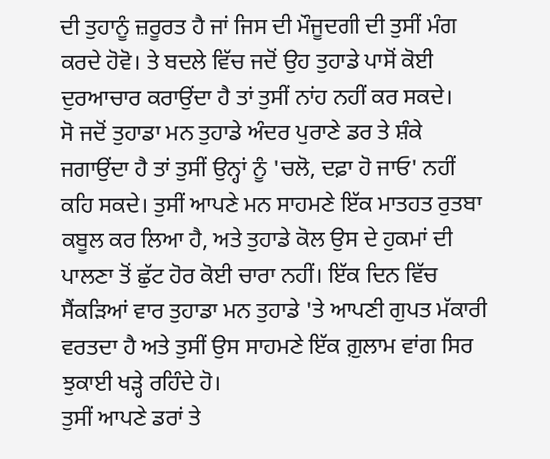ਦੀ ਤੁਹਾਨੂੰ ਜ਼ਰੂਰਤ ਹੈ ਜਾਂ ਜਿਸ ਦੀ ਮੌਜੂਦਗੀ ਦੀ ਤੁਸੀਂ ਮੰਗ ਕਰਦੇ ਹੋਵੋ। ਤੇ ਬਦਲੇ ਵਿੱਚ ਜਦੋਂ ਉਹ ਤੁਹਾਡੇ ਪਾਸੋਂ ਕੋਈ ਦੁਰਆਚਾਰ ਕਰਾਉਂਦਾ ਹੈ ਤਾਂ ਤੁਸੀਂ ਨਾਂਹ ਨਹੀਂ ਕਰ ਸਕਦੇ।
ਸੋ ਜਦੋਂ ਤੁਹਾਡਾ ਮਨ ਤੁਹਾਡੇ ਅੰਦਰ ਪੁਰਾਣੇ ਡਰ ਤੇ ਸ਼ੰਕੇ ਜਗਾਉਂਦਾ ਹੈ ਤਾਂ ਤੁਸੀਂ ਉਨ੍ਹਾਂ ਨੂੰ 'ਚਲੋ, ਦਫ਼ਾ ਹੋ ਜਾਓ' ਨਹੀਂ ਕਹਿ ਸਕਦੇ। ਤੁਸੀਂ ਆਪਣੇ ਮਨ ਸਾਹਮਣੇ ਇੱਕ ਮਾਤਹਤ ਰੁਤਬਾ ਕਬੂਲ ਕਰ ਲਿਆ ਹੈ, ਅਤੇ ਤੁਹਾਡੇ ਕੋਲ ਉਸ ਦੇ ਹੁਕਮਾਂ ਦੀ ਪਾਲਣਾ ਤੋਂ ਛੁੱਟ ਹੋਰ ਕੋਈ ਚਾਰਾ ਨਹੀਂ। ਇੱਕ ਦਿਨ ਵਿੱਚ ਸੈਂਕੜਿਆਂ ਵਾਰ ਤੁਹਾਡਾ ਮਨ ਤੁਹਾਡੇ 'ਤੇ ਆਪਣੀ ਗੁਪਤ ਮੱਕਾਰੀ ਵਰਤਦਾ ਹੈ ਅਤੇ ਤੁਸੀਂ ਉਸ ਸਾਹਮਣੇ ਇੱਕ ਗ਼ੁਲਾਮ ਵਾਂਗ ਸਿਰ ਝੁਕਾਈ ਖੜ੍ਹੇ ਰਹਿੰਦੇ ਹੋ।
ਤੁਸੀਂ ਆਪਣੇ ਡਰਾਂ ਤੇ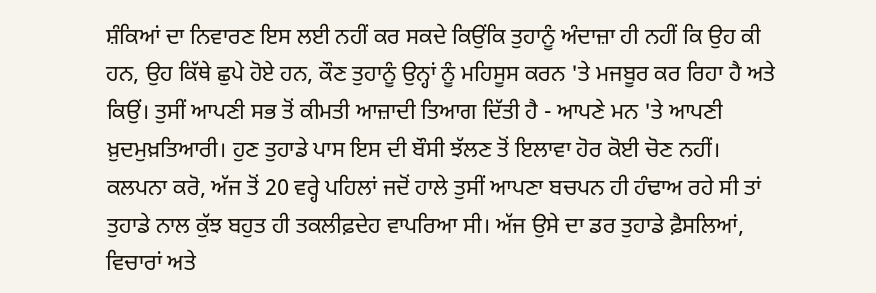ਸ਼ੰਕਿਆਂ ਦਾ ਨਿਵਾਰਣ ਇਸ ਲਈ ਨਹੀਂ ਕਰ ਸਕਦੇ ਕਿਉਂਕਿ ਤੁਹਾਨੂੰ ਅੰਦਾਜ਼ਾ ਹੀ ਨਹੀਂ ਕਿ ਉਹ ਕੀ ਹਨ, ਉਹ ਕਿੱਥੇ ਛੁਪੇ ਹੋਏ ਹਨ, ਕੌਣ ਤੁਹਾਨੂੰ ਉਨ੍ਹਾਂ ਨੂੰ ਮਹਿਸੂਸ ਕਰਨ 'ਤੇ ਮਜਬੂਰ ਕਰ ਰਿਹਾ ਹੈ ਅਤੇ ਕਿਉਂ। ਤੁਸੀਂ ਆਪਣੀ ਸਭ ਤੋਂ ਕੀਮਤੀ ਆਜ਼ਾਦੀ ਤਿਆਗ ਦਿੱਤੀ ਹੈ - ਆਪਣੇ ਮਨ 'ਤੇ ਆਪਣੀ ਖ਼ੁਦਮੁਖ਼ਤਿਆਰੀ। ਹੁਣ ਤੁਹਾਡੇ ਪਾਸ ਇਸ ਦੀ ਬੌਸੀ ਝੱਲਣ ਤੋਂ ਇਲਾਵਾ ਹੋਰ ਕੋਈ ਚੋਣ ਨਹੀਂ।
ਕਲਪਨਾ ਕਰੋ, ਅੱਜ ਤੋਂ 20 ਵਰ੍ਹੇ ਪਹਿਲਾਂ ਜਦੋਂ ਹਾਲੇ ਤੁਸੀਂ ਆਪਣਾ ਬਚਪਨ ਹੀ ਹੰਢਾਅ ਰਹੇ ਸੀ ਤਾਂ ਤੁਹਾਡੇ ਨਾਲ ਕੁੱਝ ਬਹੁਤ ਹੀ ਤਕਲੀਫ਼ਦੇਹ ਵਾਪਰਿਆ ਸੀ। ਅੱਜ ਉਸੇ ਦਾ ਡਰ ਤੁਹਾਡੇ ਫ਼ੈਸਲਿਆਂ, ਵਿਚਾਰਾਂ ਅਤੇ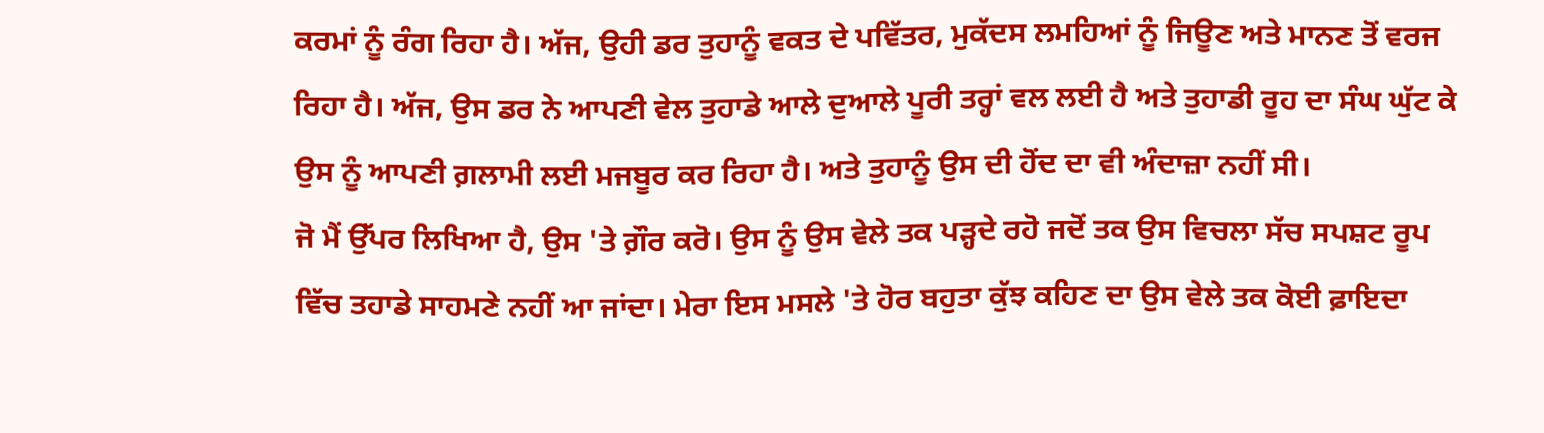ਕਰਮਾਂ ਨੂੰ ਰੰਗ ਰਿਹਾ ਹੈ। ਅੱਜ, ਉਹੀ ਡਰ ਤੁਹਾਨੂੰ ਵਕਤ ਦੇ ਪਵਿੱਤਰ, ਮੁਕੱਦਸ ਲਮਹਿਆਂ ਨੂੰ ਜਿਊਣ ਅਤੇ ਮਾਨਣ ਤੋਂ ਵਰਜ ਰਿਹਾ ਹੈ। ਅੱਜ, ਉਸ ਡਰ ਨੇ ਆਪਣੀ ਵੇਲ ਤੁਹਾਡੇ ਆਲੇ ਦੁਆਲੇ ਪੂਰੀ ਤਰ੍ਹਾਂ ਵਲ ਲਈ ਹੈ ਅਤੇ ਤੁਹਾਡੀ ਰੂਹ ਦਾ ਸੰਘ ਘੁੱਟ ਕੇ ਉਸ ਨੂੰ ਆਪਣੀ ਗ਼ਲਾਮੀ ਲਈ ਮਜਬੂਰ ਕਰ ਰਿਹਾ ਹੈ। ਅਤੇ ਤੁਹਾਨੂੰ ਉਸ ਦੀ ਹੋਂਦ ਦਾ ਵੀ ਅੰਦਾਜ਼ਾ ਨਹੀਂ ਸੀ।
ਜੋ ਮੈਂ ਉੱਪਰ ਲਿਖਿਆ ਹੈ, ਉਸ 'ਤੇ ਗ਼ੌਰ ਕਰੋ। ਉਸ ਨੂੰ ਉਸ ਵੇਲੇ ਤਕ ਪੜ੍ਹਦੇ ਰਹੋ ਜਦੋਂ ਤਕ ਉਸ ਵਿਚਲਾ ਸੱਚ ਸਪਸ਼ਟ ਰੂਪ ਵਿੱਚ ਤਹਾਡੇ ਸਾਹਮਣੇ ਨਹੀਂ ਆ ਜਾਂਦਾ। ਮੇਰਾ ਇਸ ਮਸਲੇ 'ਤੇ ਹੋਰ ਬਹੁਤਾ ਕੁੱਝ ਕਹਿਣ ਦਾ ਉਸ ਵੇਲੇ ਤਕ ਕੋਈ ਫ਼ਾਇਦਾ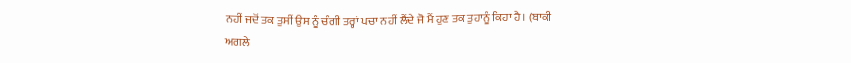ਨਹੀਂ ਜਦੋਂ ਤਕ ਤੁਸੀਂ ਉਸ ਨੂੰ ਚੰਗੀ ਤਰ੍ਹਾਂ ਪਚਾ ਨਹੀਂ ਲੈਂਦੇ ਜੋ ਮੈਂ ਹੁਣ ਤਕ ਤੁਹਾਨੂੰ ਕਿਹਾ ਹੈ। (ਬਾਕੀ ਅਗਲੇ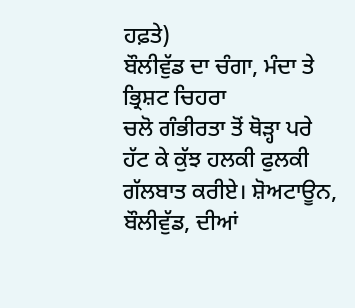ਹਫ਼ਤੇ)
ਬੌਲੀਵੁੱਡ ਦਾ ਚੰਗਾ, ਮੰਦਾ ਤੇ ਭ੍ਰਿਸ਼ਟ ਚਿਹਰਾ
ਚਲੋ ਗੰਭੀਰਤਾ ਤੋਂ ਥੋੜ੍ਹਾ ਪਰੇ ਹੱਟ ਕੇ ਕੁੱਝ ਹਲਕੀ ਫੁਲਕੀ ਗੱਲਬਾਤ ਕਰੀਏ। ਸ਼ੋਅਟਾਊਨ, ਬੌਲੀਵੁੱਡ, ਦੀਆਂ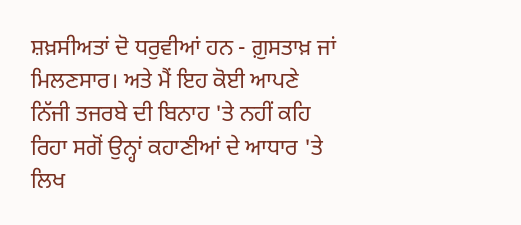ਸ਼ਖ਼ਸੀਅਤਾਂ ਦੋ ਧਰੁਵੀਆਂ ਹਨ - ਗ਼ੁਸਤਾਖ਼ ਜਾਂ ਮਿਲਣਸਾਰ। ਅਤੇ ਮੈਂ ਇਹ ਕੋਈ ਆਪਣੇ ਨਿੱਜੀ ਤਜਰਬੇ ਦੀ ਬਿਨਾਹ 'ਤੇ ਨਹੀਂ ਕਹਿ ਰਿਹਾ ਸਗੋਂ ਉਨ੍ਹਾਂ ਕਹਾਣੀਆਂ ਦੇ ਆਧਾਰ 'ਤੇ ਲਿਖ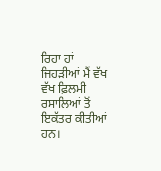ਰਿਹਾ ਹਾਂ ਜਿਹੜੀਆਂ ਮੈਂ ਵੱਖ ਵੱਖ ਫ਼ਿਲਮੀ ਰਸਾਲਿਆਂ ਤੋਂ ਇਕੱਤਰ ਕੀਤੀਆਂ ਹਨ।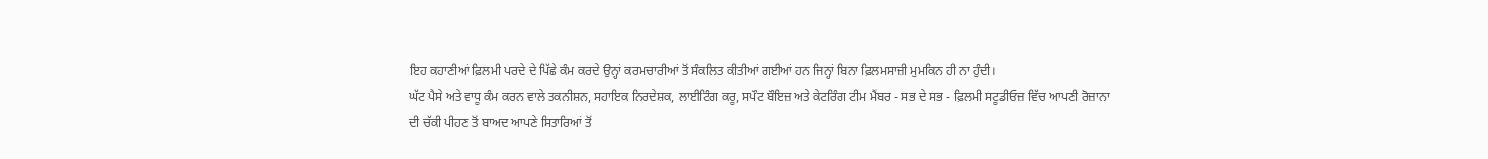ਇਹ ਕਹਾਣੀਆਂ ਫ਼ਿਲਮੀ ਪਰਦੇ ਦੇ ਪਿੱਛੇ ਕੰਮ ਕਰਦੇ ਉਨ੍ਹਾਂ ਕਰਮਚਾਰੀਆਂ ਤੋਂ ਸੰਕਲਿਤ ਕੀਤੀਆਂ ਗਈਆਂ ਹਨ ਜਿਨ੍ਹਾਂ ਬਿਨਾ ਫ਼ਿਲਮਸਾਜ਼ੀ ਮੁਮਕਿਨ ਹੀ ਨਾ ਹੁੰਦੀ।
ਘੱਟ ਪੈਸੇ ਅਤੇ ਵਾਧੂ ਕੰਮ ਕਰਨ ਵਾਲੇ ਤਕਨੀਸ਼ਨ, ਸਹਾਇਕ ਨਿਰਦੇਸ਼ਕ, ਲਾਈਟਿੰਗ ਕਰੂ, ਸਪੌਟ ਬੌਇਜ਼ ਅਤੇ ਕੇਟਰਿੰਗ ਟੀਮ ਮੈਂਬਰ - ਸਭ ਦੇ ਸਭ - ਫ਼ਿਲਮੀ ਸਟੂਡੀਓਜ਼ ਵਿੱਚ ਆਪਣੀ ਰੋਜ਼ਾਨਾ ਦੀ ਚੱਕੀ ਪੀਹਣ ਤੋਂ ਬਾਅਦ ਆਪਣੇ ਸਿਤਾਰਿਆਂ ਤੋਂ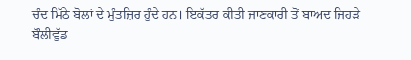ਚੰਦ ਮਿੱਠੇ ਬੋਲਾਂ ਦੇ ਮੁੰਤਜ਼ਿਰ ਹੁੰਦੇ ਹਨ। ਇਕੱਤਰ ਕੀਤੀ ਜਾਣਕਾਰੀ ਤੋਂ ਬਾਅਦ ਜਿਹੜੇ ਬੌਲੀਵੁੱਡ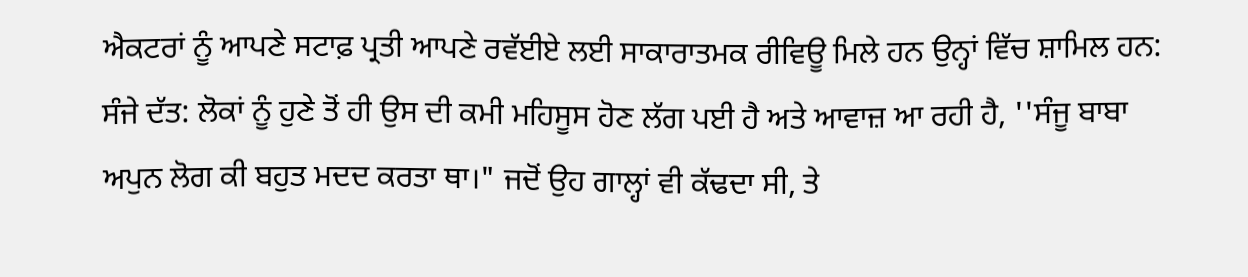ਐਕਟਰਾਂ ਨੂੰ ਆਪਣੇ ਸਟਾਫ਼ ਪ੍ਰਤੀ ਆਪਣੇ ਰਵੱਈਏ ਲਈ ਸਾਕਾਰਾਤਮਕ ਰੀਵਿਊ ਮਿਲੇ ਹਨ ਉਨ੍ਹਾਂ ਵਿੱਚ ਸ਼ਾਮਿਲ ਹਨ:
ਸੰਜੇ ਦੱਤ: ਲੋਕਾਂ ਨੂੰ ਹੁਣੇ ਤੋਂ ਹੀ ਉਸ ਦੀ ਕਮੀ ਮਹਿਸੂਸ ਹੋਣ ਲੱਗ ਪਈ ਹੈ ਅਤੇ ਆਵਾਜ਼ ਆ ਰਹੀ ਹੈ, ''ਸੰਜੂ ਬਾਬਾ ਅਪੁਨ ਲੋਗ ਕੀ ਬਹੁਤ ਮਦਦ ਕਰਤਾ ਥਾ।" ਜਦੋਂ ਉਹ ਗਾਲ੍ਹਾਂ ਵੀ ਕੱਢਦਾ ਸੀ, ਤੇ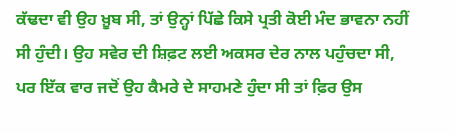ਕੱਢਦਾ ਵੀ ਉਹ ਖ਼ੂਬ ਸੀ, ਤਾਂ ਉਨ੍ਹਾਂ ਪਿੱਛੇ ਕਿਸੇ ਪ੍ਰਤੀ ਕੋਈ ਮੰਦ ਭਾਵਨਾ ਨਹੀਂ ਸੀ ਹੁੰਦੀ। ਉਹ ਸਵੇਰ ਦੀ ਸ਼ਿਫ਼ਟ ਲਈ ਅਕਸਰ ਦੇਰ ਨਾਲ ਪਹੁੰਚਦਾ ਸੀ, ਪਰ ਇੱਕ ਵਾਰ ਜਦੋਂ ਉਹ ਕੈਮਰੇ ਦੇ ਸਾਹਮਣੇ ਹੁੰਦਾ ਸੀ ਤਾਂ ਫ਼ਿਰ ਉਸ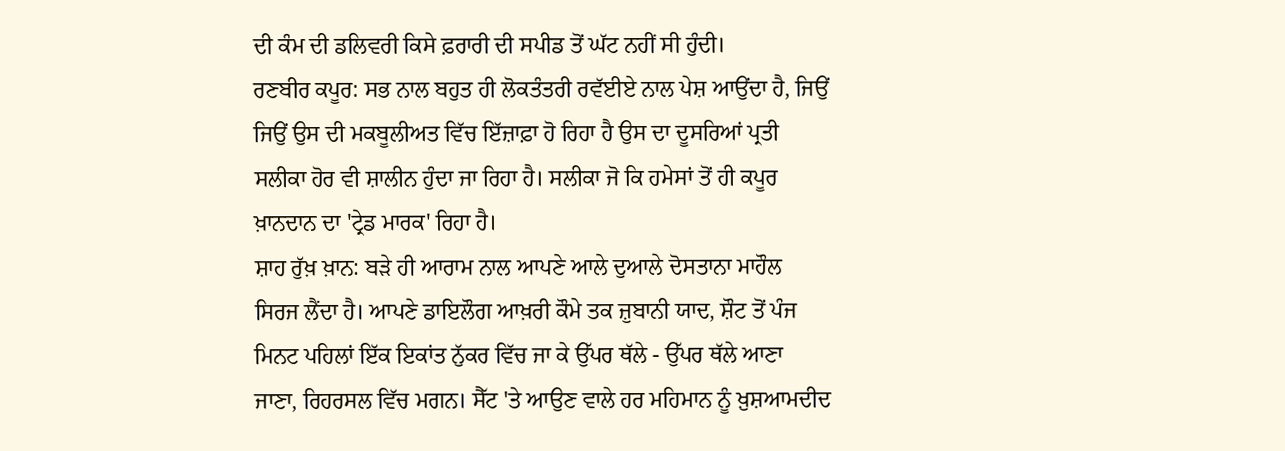ਦੀ ਕੰਮ ਦੀ ਡਲਿਵਰੀ ਕਿਸੇ ਫ਼ਰਾਰੀ ਦੀ ਸਪੀਡ ਤੋਂ ਘੱਟ ਨਹੀਂ ਸੀ ਹੁੰਦੀ।
ਰਣਬੀਰ ਕਪੂਰ: ਸਭ ਨਾਲ ਬਹੁਤ ਹੀ ਲੋਕਤੰਤਰੀ ਰਵੱਈਏ ਨਾਲ ਪੇਸ਼ ਆਉਂਦਾ ਹੈ, ਜਿਉਂ ਜਿਉਂ ਉਸ ਦੀ ਮਕਬੂਲੀਅਤ ਵਿੱਚ ਇੱਜ਼ਾਫ਼ਾ ਹੋ ਰਿਹਾ ਹੈ ਉਸ ਦਾ ਦੂਸਰਿਆਂ ਪ੍ਰਤੀ ਸਲੀਕਾ ਹੋਰ ਵੀ ਸ਼ਾਲੀਨ ਹੁੰਦਾ ਜਾ ਰਿਹਾ ਹੈ। ਸਲੀਕਾ ਜੋ ਕਿ ਹਮੇਸਾਂ ਤੋਂ ਹੀ ਕਪੂਰ ਖ਼ਾਨਦਾਨ ਦਾ 'ਟ੍ਰੇਡ ਮਾਰਕ' ਰਿਹਾ ਹੈ।
ਸ਼ਾਹ ਰੁੱਖ਼ ਖ਼ਾਨ: ਬੜੇ ਹੀ ਆਰਾਮ ਨਾਲ ਆਪਣੇ ਆਲੇ ਦੁਆਲੇ ਦੋਸਤਾਨਾ ਮਾਹੌਲ ਸਿਰਜ ਲੈਂਦਾ ਹੈ। ਆਪਣੇ ਡਾਇਲੌਗ ਆਖ਼ਰੀ ਕੌਮੇ ਤਕ ਜ਼ੁਬਾਨੀ ਯਾਦ, ਸ਼ੌਟ ਤੋਂ ਪੰਜ ਮਿਨਟ ਪਹਿਲਾਂ ਇੱਕ ਇਕਾਂਤ ਨੁੱਕਰ ਵਿੱਚ ਜਾ ਕੇ ਉੱਪਰ ਥੱਲੇ - ਉੱਪਰ ਥੱਲੇ ਆਣਾ ਜਾਣਾ, ਰਿਹਰਸਲ ਵਿੱਚ ਮਗਨ। ਸੈੱਟ 'ਤੇ ਆਉਣ ਵਾਲੇ ਹਰ ਮਹਿਮਾਨ ਨੂੰ ਖ਼ੁਸ਼ਆਮਦੀਦ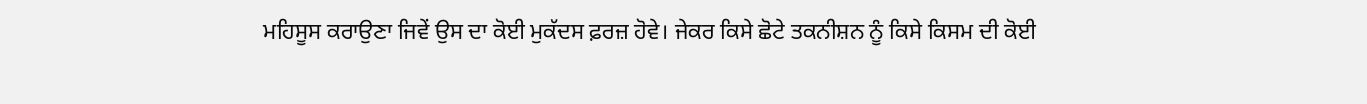ਮਹਿਸੂਸ ਕਰਾਉਣਾ ਜਿਵੇਂ ਉਸ ਦਾ ਕੋਈ ਮੁਕੱਦਸ ਫ਼ਰਜ਼ ਹੋਵੇ। ਜੇਕਰ ਕਿਸੇ ਛੋਟੇ ਤਕਨੀਸ਼ਨ ਨੂੰ ਕਿਸੇ ਕਿਸਮ ਦੀ ਕੋਈ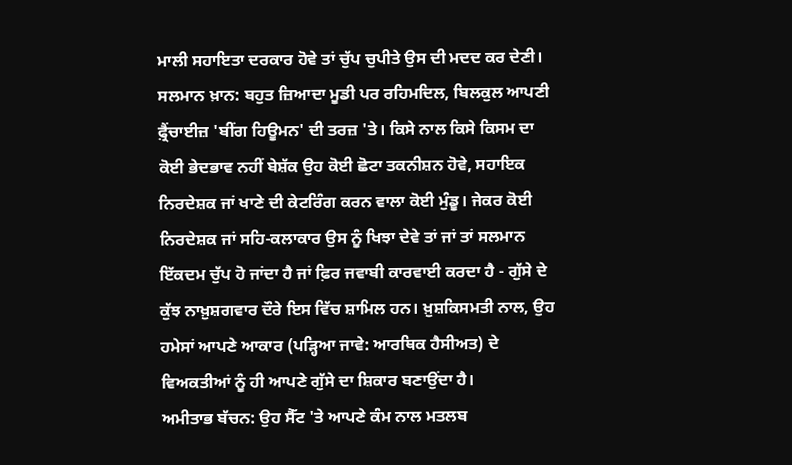ਮਾਲੀ ਸਹਾਇਤਾ ਦਰਕਾਰ ਹੋਵੇ ਤਾਂ ਚੁੱਪ ਚੁਪੀਤੇ ਉਸ ਦੀ ਮਦਦ ਕਰ ਦੇਣੀ।
ਸਲਮਾਨ ਖ਼ਾਨ: ਬਹੁਤ ਜ਼ਿਆਦਾ ਮੂਡੀ ਪਰ ਰਹਿਮਦਿਲ, ਬਿਲਕੁਲ ਆਪਣੀ ਫ਼੍ਰੈਂਚਾਈਜ਼ 'ਬੀਂਗ ਹਿਊਮਨ' ਦੀ ਤਰਜ਼ 'ਤੇ। ਕਿਸੇ ਨਾਲ ਕਿਸੇ ਕਿਸਮ ਦਾ ਕੋਈ ਭੇਦਭਾਵ ਨਹੀਂ ਬੇਸ਼ੱਕ ਉਹ ਕੋਈ ਛੋਟਾ ਤਕਨੀਸ਼ਨ ਹੋਵੇ, ਸਹਾਇਕ ਨਿਰਦੇਸ਼ਕ ਜਾਂ ਖਾਣੇ ਦੀ ਕੇਟਰਿੰਗ ਕਰਨ ਵਾਲਾ ਕੋਈ ਮੁੰਡੂ। ਜੇਕਰ ਕੋਈ ਨਿਰਦੇਸ਼ਕ ਜਾਂ ਸਹਿ-ਕਲਾਕਾਰ ਉਸ ਨੂੰ ਖਿਝਾ ਦੇਵੇ ਤਾਂ ਜਾਂ ਤਾਂ ਸਲਮਾਨ ਇੱਕਦਮ ਚੁੱਪ ਹੋ ਜਾਂਦਾ ਹੈ ਜਾਂ ਫ਼ਿਰ ਜਵਾਬੀ ਕਾਰਵਾਈ ਕਰਦਾ ਹੈ - ਗੁੱਸੇ ਦੇ ਕੁੱਝ ਨਾਖ਼ੁਸ਼ਗਵਾਰ ਦੌਰੇ ਇਸ ਵਿੱਚ ਸ਼ਾਮਿਲ ਹਨ। ਖ਼ੁਸ਼ਕਿਸਮਤੀ ਨਾਲ, ਉਹ ਹਮੇਸਾਂ ਆਪਣੇ ਆਕਾਰ (ਪੜ੍ਹਿਆ ਜਾਵੇ: ਆਰਥਿਕ ਹੈਸੀਅਤ) ਦੇ ਵਿਅਕਤੀਆਂ ਨੂੰ ਹੀ ਆਪਣੇ ਗੁੱਸੇ ਦਾ ਸ਼ਿਕਾਰ ਬਣਾਉਂਦਾ ਹੈ।
ਅਮੀਤਾਭ ਬੱਚਨ: ਉਹ ਸੈੱਟ 'ਤੇ ਆਪਣੇ ਕੰਮ ਨਾਲ ਮਤਲਬ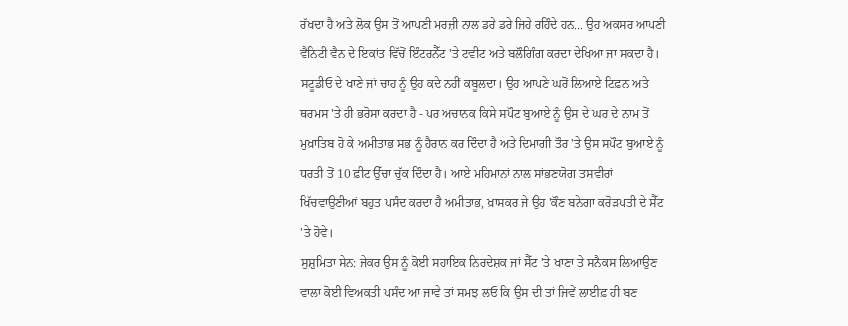ਰੱਖਦਾ ਹੈ ਅਤੇ ਲੋਕ ਉਸ ਤੋਂ ਆਪਣੀ ਮਰਜ਼ੀ ਨਾਲ ਡਰੇ ਡਰੇ ਜਿਹੇ ਰਹਿੰਦੇ ਹਨ... ਉਹ ਅਕਸਰ ਆਪਣੀ ਵੈਨਿਟੀ ਵੈਨ ਦੇ ਇਕਾਂਤ ਵਿੱਚੋਂ ਇੰਟਰਨੈੱਟ 'ਤੇ ਟਵੀਟ ਅਤੇ ਬਲੌਗਿੰਗ ਕਰਦਾ ਦੇਖਿਆ ਜਾ ਸਕਦਾ ਹੈ। ਸਟੂਡੀਓ ਦੇ ਖਾਣੇ ਜਾਂ ਚਾਹ ਨੂੰ ਉਹ ਕਦੇ ਨਹੀਂ ਕਬੂਲਦਾ। ਉਹ ਆਪਣੇ ਘਰੋਂ ਲਿਆਏ ਟਿਫ਼ਨ ਅਤੇ ਥਰਮਸ 'ਤੇ ਹੀ ਭਰੋਸਾ ਕਰਦਾ ਹੈ - ਪਰ ਅਚਾਨਕ ਕਿਸੇ ਸਪੌਟ ਬੁਆਏ ਨੂੰ ਉਸ ਦੇ ਘਰ ਦੇ ਨਾਮ ਤੋਂ ਮੁਖ਼ਾਤਿਬ ਹੋ ਕੇ ਅਮੀਤਾਭ ਸਭ ਨੂੰ ਹੈਰਾਨ ਕਰ ਦਿੰਦਾ ਹੈ ਅਤੇ ਦਿਮਾਗੀ ਤੌਰ 'ਤੇ ਉਸ ਸਪੌਟ ਬੁਆਏ ਨੂੰ ਧਰਤੀ ਤੋਂ 10 ਫ਼ੀਟ ਉੱਚਾ ਚੁੱਕ ਦਿੰਦਾ ਹੈ। ਆਏ ਮਹਿਮਾਨਾਂ ਨਾਲ ਸਾਂਭਣਯੋਗ ਤਸਵੀਰਾਂ ਖਿੱਚਵਾਉਣੀਆਂ ਬਹੁਤ ਪਸੰਦ ਕਰਦਾ ਹੈ ਅਮੀਤਾਭ, ਖ਼ਾਸਕਰ ਜੇ ਉਹ 'ਕੌਣ ਬਨੇਗਾ ਕਰੋੜਪਤੀ ਦੇ ਸੈੱਟ 'ਤੇ ਹੋਵੇ।
ਸੁਸ਼ੁਮਿਤਾ ਸੇਨ: ਜੇਕਰ ਉਸ ਨੂੰ ਕੋਈ ਸਹਾਇਕ ਨਿਰਦੇਸ਼ਕ ਜਾਂ ਸੈੱਟ 'ਤੇ ਖਾਣਾ ਤੇ ਸਨੈਕਸ ਲਿਆਉਣ ਵਾਲਾ ਕੋਈ ਵਿਅਕਤੀ ਪਸੰਦ ਆ ਜਾਵੇ ਤਾਂ ਸਮਝ ਲਓ ਕਿ ਉਸ ਦੀ ਤਾਂ ਜਿਵੇਂ ਲਾਈਫ਼ ਹੀ ਬਣ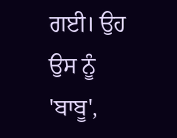ਗਈ। ਉਹ ਉਸ ਨੂੰ 'ਬਾਬੂ',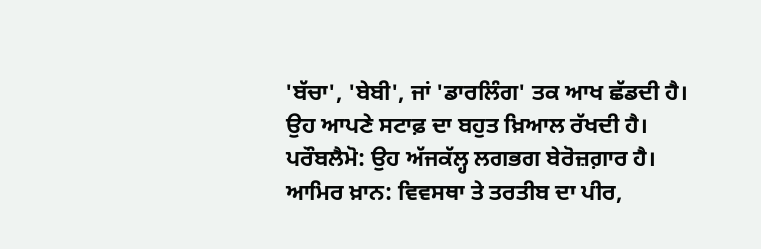'ਬੱਚਾ', 'ਬੇਬੀ', ਜਾਂ 'ਡਾਰਲਿੰਗ' ਤਕ ਆਖ ਛੱਡਦੀ ਹੈ। ਉਹ ਆਪਣੇ ਸਟਾਫ਼ ਦਾ ਬਹੁਤ ਖ਼ਿਆਲ ਰੱਖਦੀ ਹੈ। ਪਰੌਬਲੈਮੋ: ਉਹ ਅੱਜਕੱਲ੍ਹ ਲਗਭਗ ਬੇਰੋਜ਼ਗ਼ਾਰ ਹੈ।
ਆਮਿਰ ਖ਼ਾਨ: ਵਿਵਸਥਾ ਤੇ ਤਰਤੀਬ ਦਾ ਪੀਰ,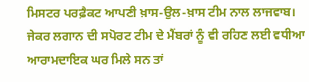ਮਿਸਟਰ ਪਰਫ਼ੈਕਟ ਆਪਣੀ ਖ਼ਾਸ-ਉਲ-ਖ਼ਾਸ ਟੀਮ ਨਾਲ ਲਾਜਵਾਬ। ਜੇਕਰ ਲਗਾਨ ਦੀ ਸਪੋਰਟ ਟੀਮ ਦੇ ਮੈਂਬਰਾਂ ਨੂੰ ਵੀ ਰਹਿਣ ਲਈ ਵਧੀਆ ਆਰਾਮਦਾਇਕ ਘਰ ਮਿਲੇ ਸਨ ਤਾਂ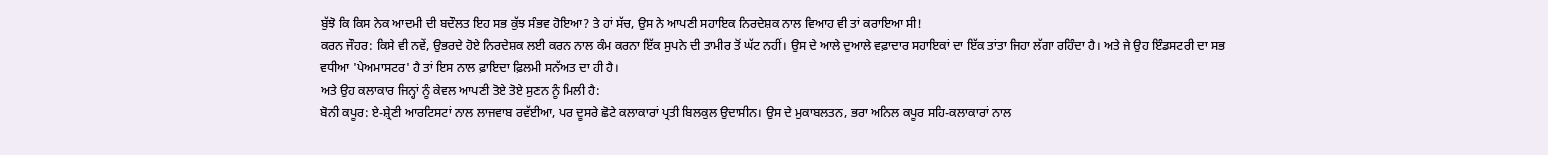ਬੁੱਝੋ ਕਿ ਕਿਸ ਨੇਕ ਆਦਮੀ ਦੀ ਬਦੌਲਤ ਇਹ ਸਭ ਕੁੱਝ ਸੰਭਵ ਹੋਇਆ? ਤੇ ਹਾਂ ਸੱਚ, ਉਸ ਨੇ ਆਪਣੀ ਸਹਾਇਕ ਨਿਰਦੇਸ਼ਕ ਨਾਲ ਵਿਆਹ ਵੀ ਤਾਂ ਕਰਾਇਆ ਸੀ!
ਕਰਨ ਜੌਹਰ: ਕਿਸੇ ਵੀ ਨਵੇਂ, ਉਭਰਦੇ ਹੋਏ ਨਿਰਦੇਸ਼ਕ ਲਈ ਕਰਨ ਨਾਲ ਕੰਮ ਕਰਨਾ ਇੱਕ ਸੁਪਨੇ ਦੀ ਤਾਮੀਰ ਤੋਂ ਘੱਟ ਨਹੀਂ। ਉਸ ਦੇ ਆਲੇ ਦੁਆਲੇ ਵਫ਼ਾਦਾਰ ਸਹਾਇਕਾਂ ਦਾ ਇੱਕ ਤਾਂਤਾ ਜਿਹਾ ਲੱਗਾ ਰਹਿੰਦਾ ਹੈ। ਅਤੇ ਜੇ ਉਹ ਇੰਡਸਟਰੀ ਦਾ ਸਭ ਵਧੀਆ 'ਪੇਅਮਾਸਟਰ' ਹੈ ਤਾਂ ਇਸ ਨਾਲ ਫ਼ਾਇਦਾ ਫ਼ਿਲਮੀ ਸਨੱਅਤ ਦਾ ਹੀ ਹੈ।
ਅਤੇ ਉਹ ਕਲਾਕਾਰ ਜਿਨ੍ਹਾਂ ਨੂੰ ਕੇਵਲ ਆਪਣੀ ਤੋਏ ਤੋਏ ਸੁਣਨ ਨੂੰ ਮਿਲੀ ਹੈ:
ਬੋਨੀ ਕਪੂਰ: ਏ-ਸ਼੍ਰੇਣੀ ਆਰਟਿਸਟਾਂ ਨਾਲ ਲਾਜਵਾਬ ਰਵੱਈਆ, ਪਰ ਦੂਸਰੇ ਛੋਟੇ ਕਲਾਕਾਰਾਂ ਪ੍ਰਤੀ ਬਿਲਕੁਲ ਉਦਾਸੀਨ। ਉਸ ਦੇ ਮੁਕਾਬਲਤਨ, ਭਰਾ ਅਨਿਲ ਕਪੂਰ ਸਹਿ-ਕਲਾਕਾਰਾਂ ਨਾਲ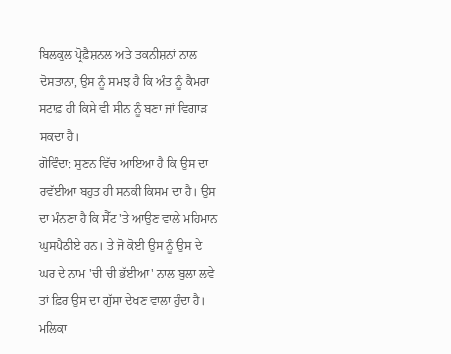ਬਿਲਕੁਲ ਪ੍ਰੋਫ਼ੈਸ਼ਨਲ ਅਤੇ ਤਕਨੀਸ਼ਨਾਂ ਨਾਲ ਦੋਸਤਾਨਾ, ਉਸ ਨੂੰ ਸਮਝ ਹੈ ਕਿ ਅੰਤ ਨੂੰ ਕੈਮਰਾ ਸਟਾਫ਼ ਹੀ ਕਿਸੇ ਵੀ ਸੀਨ ਨੂੰ ਬਣਾ ਜਾਂ ਵਿਗਾੜ ਸਕਦਾ ਹੈ।
ਗੋਵਿੰਦਾ: ਸੁਣਨ ਵਿੱਚ ਆਇਆ ਹੈ ਕਿ ਉਸ ਦਾ ਰਵੱਈਆ ਬਹੁਤ ਹੀ ਸਨਕੀ ਕਿਸਮ ਦਾ ਹੈ। ਉਸ ਦਾ ਮੰਨਣਾ ਹੈ ਕਿ ਸੈੱਟ 'ਤੇ ਆਉਣ ਵਾਲੇ ਮਹਿਮਾਨ ਘੁਸਪੈਠੀਏ ਹਨ। ਤੇ ਜੋ ਕੋਈ ਉਸ ਨੂੰ ਉਸ ਦੇ ਘਰ ਦੇ ਨਾਮ 'ਚੀ ਚੀ ਭੱਈਆ' ਨਾਲ ਬੁਲਾ ਲਵੇ ਤਾਂ ਫ਼ਿਰ ਉਸ ਦਾ ਗੁੱਸਾ ਦੇਖਣ ਵਾਲਾ ਹੁੰਦਾ ਹੈ।
ਮਲਿਕਾ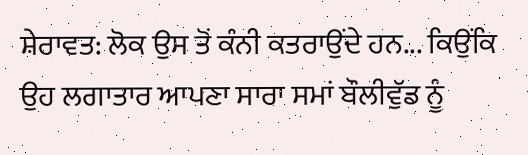ਸ਼ੇਰਾਵਤ: ਲੋਕ ਉਸ ਤੋਂ ਕੰਨੀ ਕਤਰਾਉਂਦੇ ਹਨ... ਕਿਉਂਕਿ ਉਹ ਲਗਾਤਾਰ ਆਪਣਾ ਸਾਰਾ ਸਮਾਂ ਬੌਲੀਵੁੱਡ ਨੂੰ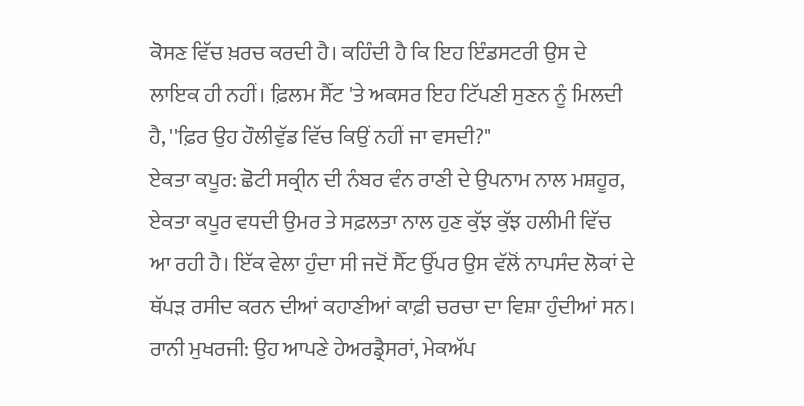ਕੋਸਣ ਵਿੱਚ ਖ਼ਰਚ ਕਰਦੀ ਹੈ। ਕਹਿੰਦੀ ਹੈ ਕਿ ਇਹ ਇੰਡਸਟਰੀ ਉਸ ਦੇ ਲਾਇਕ ਹੀ ਨਹੀਂ। ਫ਼ਿਲਮ ਸੈੱਟ 'ਤੇ ਅਕਸਰ ਇਹ ਟਿੱਪਣੀ ਸੁਣਨ ਨੂੰ ਮਿਲਦੀ ਹੈ, ''ਫ਼ਿਰ ਉਹ ਹੌਲੀਵੁੱਡ ਵਿੱਚ ਕਿਉਂ ਨਹੀਂ ਜਾ ਵਸਦੀ?"
ਏਕਤਾ ਕਪੂਰ: ਛੋਟੀ ਸਕ੍ਰੀਨ ਦੀ ਨੰਬਰ ਵੰਨ ਰਾਣੀ ਦੇ ਉਪਨਾਮ ਨਾਲ ਮਸ਼ਹੂਰ, ਏਕਤਾ ਕਪੂਰ ਵਧਦੀ ਉਮਰ ਤੇ ਸਫ਼ਲਤਾ ਨਾਲ ਹੁਣ ਕੁੱਝ ਕੁੱਝ ਹਲੀਮੀ ਵਿੱਚ ਆ ਰਹੀ ਹੈ। ਇੱਕ ਵੇਲਾ ਹੁੰਦਾ ਸੀ ਜਦੋਂ ਸੈੱਟ ਉੱਪਰ ਉਸ ਵੱਲੋਂ ਨਾਪਸੰਦ ਲੋਕਾਂ ਦੇ ਥੱਪੜ ਰਸੀਦ ਕਰਨ ਦੀਆਂ ਕਹਾਣੀਆਂ ਕਾਫ਼ੀ ਚਰਚਾ ਦਾ ਵਿਸ਼ਾ ਹੁੰਦੀਆਂ ਸਨ।
ਰਾਨੀ ਮੁਖਰਜੀ: ਉਹ ਆਪਣੇ ਹੇਅਰਡ੍ਰੈਸਰਾਂ, ਮੇਕਅੱਪ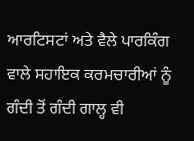ਆਰਟਿਸਟਾਂ ਅਤੇ ਵੈਲੇ ਪਾਰਕਿੰਗ ਵਾਲੇ ਸਹਾਇਕ ਕਰਮਚਾਰੀਆਂ ਨੂੰ ਗੰਦੀ ਤੋਂ ਗੰਦੀ ਗਾਲ੍ਹ ਵੀ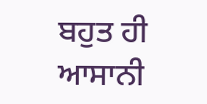ਬਹੁਤ ਹੀ ਆਸਾਨੀ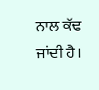ਨਾਲ ਕੱਢ ਜਾਂਦੀ ਹੈ।